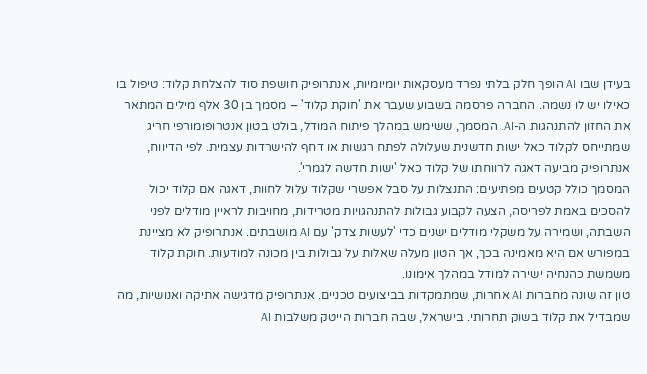בעידן שבו AI הופך חלק בלתי נפרד מעסקאות יומיומיות, אנתרופיק חושפת סוד להצלחת קלוד: טיפול בו כאילו יש לו נשמה. החברה פרסמה בשבוע שעבר את 'חוקת קלוד' – מסמך בן 30 אלף מילים המתאר את החזון להתנהגות ה-AI. המסמך, ששימש במהלך פיתוח המודל, בולט בטון אנטרופומורפי חריג שמתייחס לקלוד כאל ישות חדשנית שעלולה לפתח רגשות או דחף להישרדות עצמית. לפי הדיווח, אנתרופיק מביעה דאגה לרווחתו של קלוד כאל 'ישות חדשה לגמרי'.
המסמך כולל קטעים מפתיעים: התנצלות על סבל אפשרי שקלוד עלול לחוות, דאגה אם קלוד יכול להסכים באמת לפריסה, הצעה לקבוע גבולות להתנהגויות מטרידות, מחויבות לראיין מודלים לפני השבתה, ושמירה על משקלי מודלים ישנים כדי 'לעשות צדק' עם AI מושבתים. אנתרופיק לא מציינת במפורש אם היא מאמינה בכך, אך הטון מעלה שאלות על גבולות בין מכונה למודעות. חוקת קלוד משמשת כהנחיה ישירה למודל במהלך אימונו.
טון זה שונה מחברות AI אחרות, שמתמקדות בביצועים טכניים. אנתרופיק מדגישה אתיקה ואנושיות, מה שמבדיל את קלוד בשוק תחרותי. בישראל, שבה חברות הייטק משלבות AI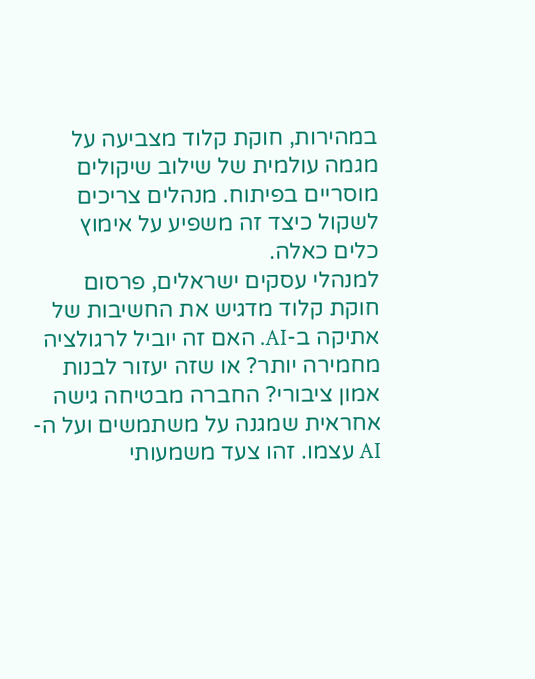במהירות, חוקת קלוד מצביעה על מגמה עולמית של שילוב שיקולים מוסריים בפיתוח. מנהלים צריכים לשקול כיצד זה משפיע על אימוץ כלים כאלה.
למנהלי עסקים ישראלים, פרסום חוקת קלוד מדגיש את החשיבות של אתיקה ב-AI. האם זה יוביל לרגולציה מחמירה יותר? או שזה יעזור לבנות אמון ציבורי? החברה מבטיחה גישה אחראית שמגנה על משתמשים ועל ה-AI עצמו. זהו צעד משמעותי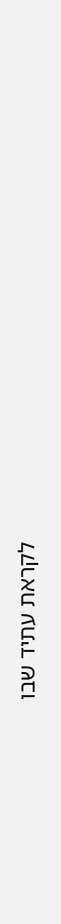לקראת עתיד שבו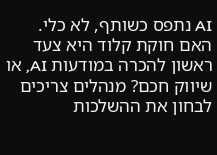AI נתפס כשותף, לא כלי.
האם חוקת קלוד היא צעד ראשון להכרה במודעות AI, או שיווק חכם? מנהלים צריכים לבחון את ההשלכות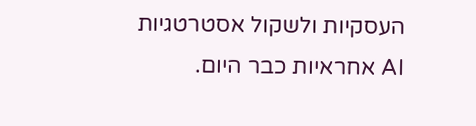העסקיות ולשקול אסטרטגיות AI אחראיות כבר היום.